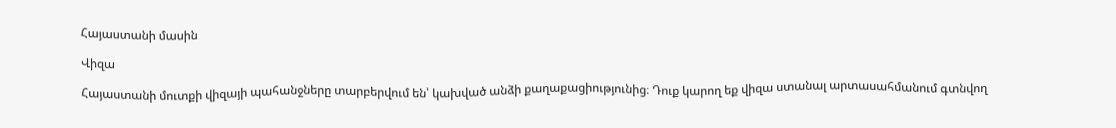Հայաստանի մասին

Վիզա

Հայաստանի մուտքի վիզայի պահանջները տարբերվում են՝ կախված անձի քաղաքացիությունից։ Դուք կարող եք վիզա ստանալ արտասահմանում գտնվող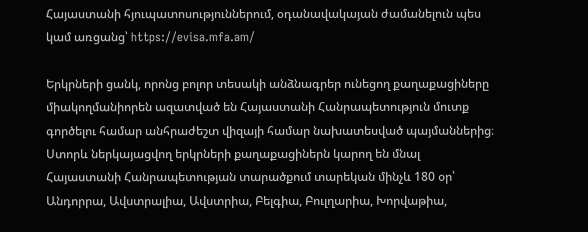Հայաստանի հյուպատոսություններում, օդանավակայան ժամանելուն պես կամ առցանց՝ https://evisa.mfa.am/

Երկրների ցանկ, որոնց բոլոր տեսակի անձնագրեր ունեցող քաղաքացիները միակողմանիորեն ազատված են Հայաստանի Հանրապետություն մուտք գործելու համար անհրաժեշտ վիզայի համար նախատեսված պայմաններից։ Ստորև ներկայացվող երկրների քաղաքացիներն կարող են մնալ Հայաստանի Հանրապետության տարածքում տարեկան մինչև 180 օր՝ Անդորրա, Ավստրալիա, Ավստրիա, Բելգիա, Բուլղարիա, Խորվաթիա,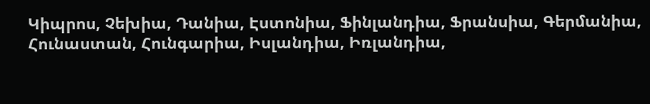Կիպրոս, Չեխիա, Դանիա, Էստոնիա, Ֆինլանդիա, Ֆրանսիա, Գերմանիա, Հունաստան, Հունգարիա, Իսլանդիա, Իռլանդիա,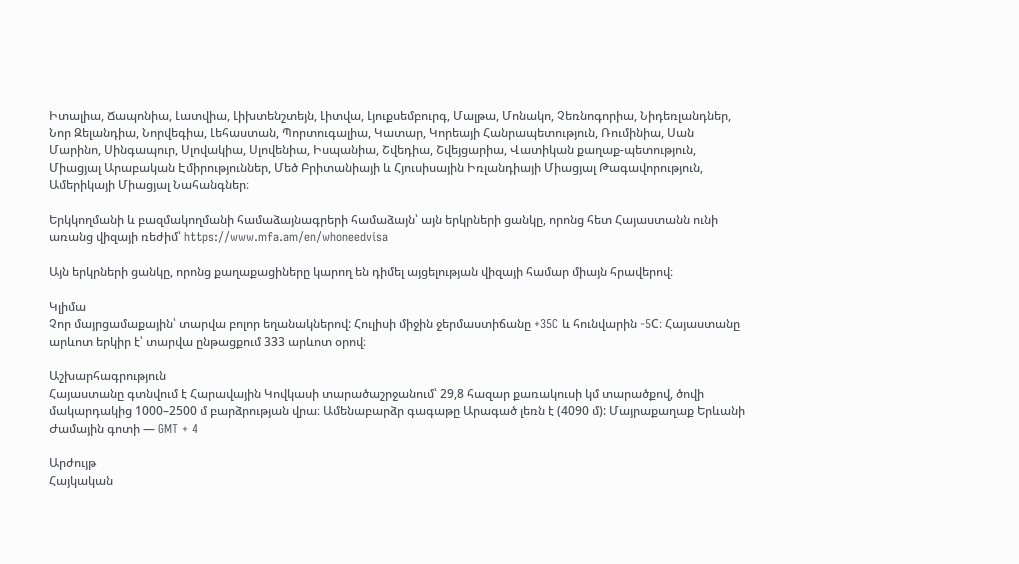Իտալիա, Ճապոնիա, Լատվիա, Լիխտենշտեյն, Լիտվա, Լյուքսեմբուրգ, Մալթա, Մոնակո, Չեռնոգորիա, Նիդեռլանդներ, Նոր Զելանդիա, Նորվեգիա, Լեհաստան, Պորտուգալիա, Կատար, Կորեայի Հանրապետություն, Ռումինիա, Սան Մարինո, Սինգապուր, Սլովակիա, Սլովենիա, Իսպանիա, Շվեդիա, Շվեյցարիա, Վատիկան քաղաք-պետություն, Միացյալ Արաբական Էմիրություններ, Մեծ Բրիտանիայի և Հյուսիսային Իռլանդիայի Միացյալ Թագավորություն, Ամերիկայի Միացյալ Նահանգներ։

Երկկողմանի և բազմակողմանի համաձայնագրերի համաձայն՝ այն երկրների ցանկը, որոնց հետ Հայաստանն ունի առանց վիզայի ռեժիմ՝ https://www.mfa.am/en/whoneedvisa

Այն երկրների ցանկը, որոնց քաղաքացիները կարող են դիմել այցելության վիզայի համար միայն հրավերով։

Կլիմա
Չոր մայրցամաքային՝ տարվա բոլոր եղանակներով: Հուլիսի միջին ջերմաստիճանը +35C և հունվարին -5C։ Հայաստանը արևոտ երկիր է՝ տարվա ընթացքում 333 արևոտ օրով։

Աշխարհագրություն
Հայաստանը գտնվում է Հարավային Կովկասի տարածաշրջանում՝ 29,8 հազար քառակուսի կմ տարածքով, ծովի մակարդակից 1000–2500 մ բարձրության վրա։ Ամենաբարձր գագաթը Արագած լեռն է (4090 մ): Մայրաքաղաք Երևանի Ժամային գոտի — GMT + 4

Արժույթ
Հայկական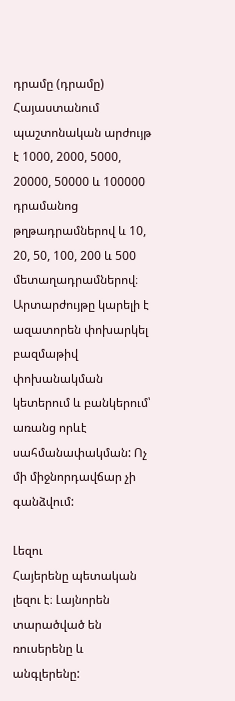դրամը (դրամը) Հայաստանում պաշտոնական արժույթ է 1000, 2000, 5000, 20000, 50000 և 100000 դրամանոց թղթադրամներով և 10, 20, 50, 100, 200 և 500 մետաղադրամներով։ Արտարժույթը կարելի է ազատորեն փոխարկել բազմաթիվ փոխանակման կետերում և բանկերում՝ առանց որևէ սահմանափակման: Ոչ մի միջնորդավճար չի գանձվում:

Լեզու
Հայերենը պետական լեզու է։ Լայնորեն տարածված են ռուսերենը և անգլերենը: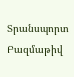Տրանսպորտ
Բազմաթիվ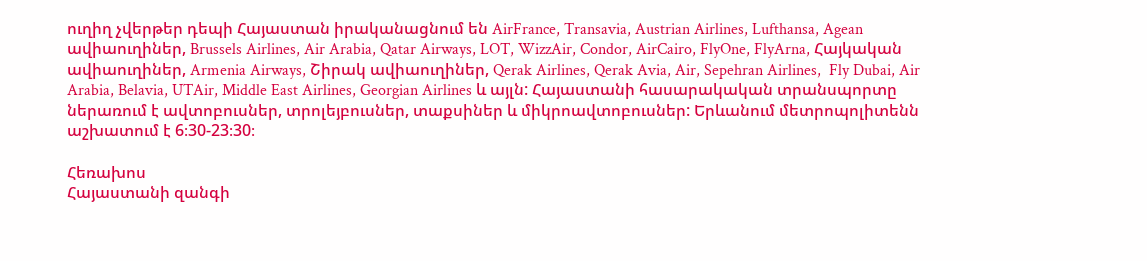ուղիղ չվերթեր դեպի Հայաստան իրականացնում են AirFrance, Transavia, Austrian Airlines, Lufthansa, Agean ավիաուղիներ, Brussels Airlines, Air Arabia, Qatar Airways, LOT, WizzAir, Condor, AirCairo, FlyOne, FlyArna, Հայկական ավիաուղիներ, Armenia Airways, Շիրակ ավիաուղիներ, Qerak Airlines, Qerak Avia, Air, Sepehran Airlines,  Fly Dubai, Air Arabia, Belavia, UTAir, Middle East Airlines, Georgian Airlines և այլն: Հայաստանի հասարակական տրանսպորտը ներառում է ավտոբուսներ, տրոլեյբուսներ, տաքսիներ և միկրոավտոբուսներ: Երևանում մետրոպոլիտենն աշխատում է 6։30-23։30։

Հեռախոս
Հայաստանի զանգի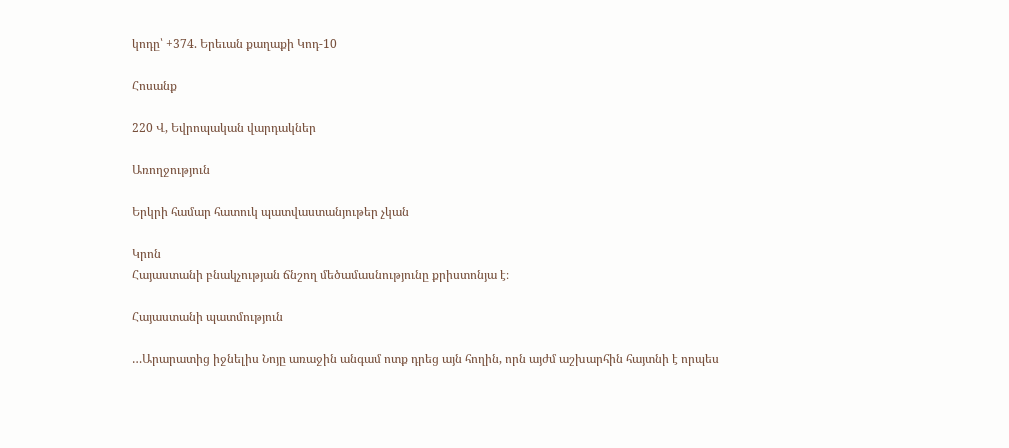կոդը՝ +374. Երեւան քաղաքի Կոդ-10

Հոսանք

220 Վ, Եվրոպական վարդակներ

Առողջություն

Երկրի համար հատուկ պատվաստանյութեր չկան

Կրոն
Հայաստանի բնակչության ճնշող մեծամասնությունը քրիստոնյա է։

Հայաստանի պատմություն

…Արարատից իջնելիս Նոյը առաջին անգամ ոտք դրեց այն հողին, որն այժմ աշխարհին հայտնի է որպես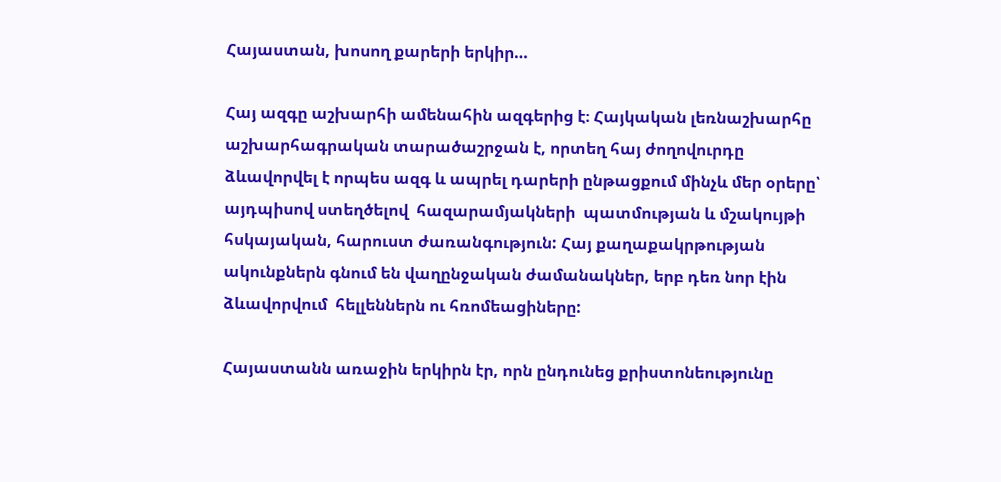Հայաստան, խոսող քարերի երկիր…

Հայ ազգը աշխարհի ամենահին ազգերից է։ Հայկական լեռնաշխարհը աշխարհագրական տարածաշրջան է, որտեղ հայ ժողովուրդը ձևավորվել է որպես ազգ և ապրել դարերի ընթացքում մինչև մեր օրերը՝ այդպիսով ստեղծելով  հազարամյակների  պատմության և մշակույթի հսկայական, հարուստ ժառանգություն: Հայ քաղաքակրթության ակունքներն գնում են վաղընջական ժամանակներ, երբ դեռ նոր էին ձևավորվում  հելլեններն ու հռոմեացիները:

Հայաստանն առաջին երկիրն էր, որն ընդունեց քրիստոնեությունը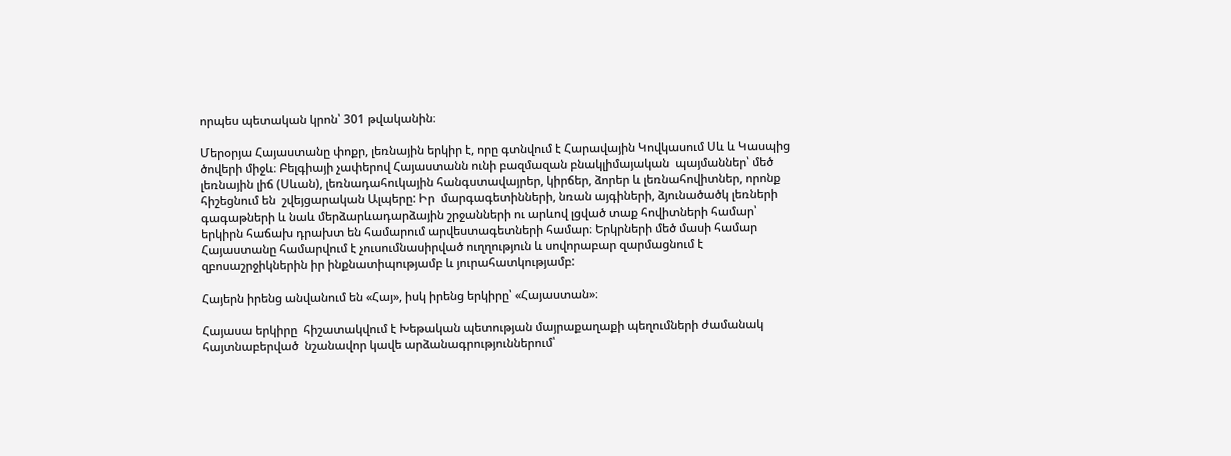որպես պետական կրոն՝ 301 թվականին։

Մերօրյա Հայաստանը փոքր, լեռնային երկիր է, որը գտնվում է Հարավային Կովկասում Սև և Կասպից ծովերի միջև։ Բելգիայի չափերով Հայաստանն ունի բազմազան բնակլիմայական  պայմաններ՝ մեծ լեռնային լիճ (Սևան), լեռնադահուկային հանգստավայրեր, կիրճեր, ձորեր և լեռնահովիտներ, որոնք հիշեցնում են  շվեյցարական Ալպերը: Իր  մարգագետինների, նռան այգիների, ձյունածածկ լեռների գագաթների և նաև մերձարևադարձային շրջանների ու արևով լցված տաք հովիտների համար՝ երկիրն հաճախ դրախտ են համարում արվեստագետների համար։ Երկրների մեծ մասի համար Հայաստանը համարվում է չուսումնասիրված ուղղություն և սովորաբար զարմացնում է զբոսաշրջիկներին իր ինքնատիպությամբ և յուրահատկությամբ:

Հայերն իրենց անվանում են «Հայ», իսկ իրենց երկիրը՝ «Հայաստան»։

Հայասա երկիրը  հիշատակվում է Խեթական պետության մայրաքաղաքի պեղումների ժամանակ հայտնաբերված  նշանավոր կավե արձանագրություններում՝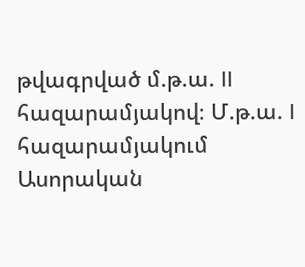թվագրված մ.թ.ա. II հազարամյակով։ Մ.թ.ա. I հազարամյակում Ասորական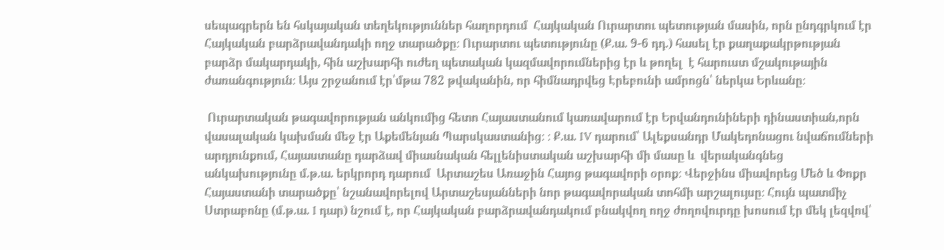սեպագրերն են հսկայական տեղեկություններ հաղորդում  Հայկական Ուրարտու պետության մասին, որն ընդգրկում էր Հայկական բարձրավանդակի ողջ տարածքը։ Ուրարտու պետությունը (Ք.ա. 9-6 դդ.) հասել էր քաղաքակրթության բարձր մակարդակի, հին աշխարհի ուժեղ պետական կազմավորումներից էր և թողել  է հարուստ մշակութային ժառանգություն։ Այս շրջանում էր՝մթա 782 թվականին, որ հիմնադրվեց Էրեբունի ամրոցն՝ ներկա Երևանը։

 Ուրարտական թագավորության անկումից հետո Հայաստանում կառավարում էր Երվանդունիների դինաստիան,որն վասալական կախման մեջ էր Աքեմենյան Պարսկաստանից։ ։ Ք.ա. IV դարում՝ Ալեքսանդր Մակեդոնացու նվաճումների արդյունքում, Հայաստանը դարձավ միասնական հելլենիստական աշխարհի մի մասը և  վերականգնեց անկախությունը մ.թ.ա. երկրորդ դարում  Արտաշես Առաջին Հայոց թագավորի օրոք։ Վերջինս միավորեց Մեծ և Փոքր Հայաստանի տարածքը՝ նշանավորելով Արտաշեսյանների նոր թագավորական տոհմի արշալույսը։ Հույն պատմիչ Ստրաբոնը (մ.թ.ա. I դար) նշում է, որ Հայկական բարձրավանդակում բնակվող ողջ ժողովուրդը խոսում էր մեկ լեզվով՝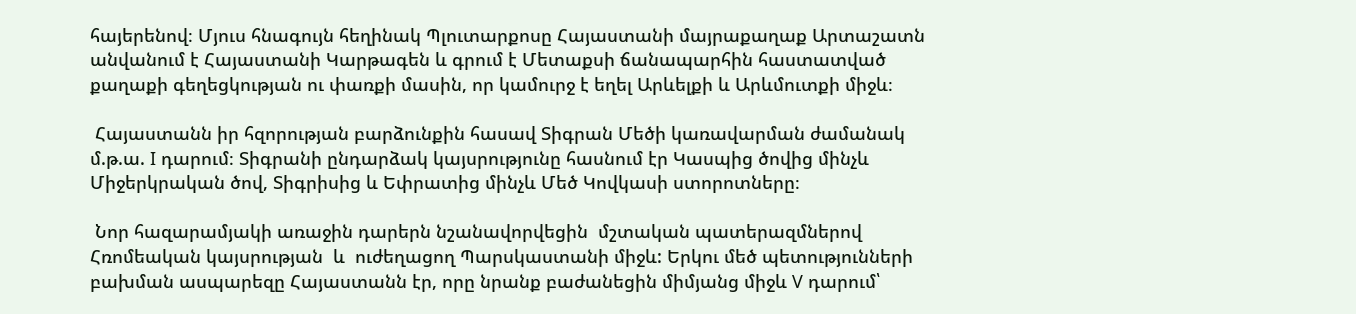հայերենով։ Մյուս հնագույն հեղինակ Պլուտարքոսը Հայաստանի մայրաքաղաք Արտաշատն անվանում է Հայաստանի Կարթագեն և գրում է Մետաքսի ճանապարհին հաստատված  քաղաքի գեղեցկության ու փառքի մասին, որ կամուրջ է եղել Արևելքի և Արևմուտքի միջև։

 Հայաստանն իր հզորության բարձունքին հասավ Տիգրան Մեծի կառավարման ժամանակ մ.թ.ա. I դարում։ Տիգրանի ընդարձակ կայսրությունը հասնում էր Կասպից ծովից մինչև Միջերկրական ծով, Տիգրիսից և Եփրատից մինչև Մեծ Կովկասի ստորոտները։

 Նոր հազարամյակի առաջին դարերն նշանավորվեցին  մշտական պատերազմներով Հռոմեական կայսրության  և  ուժեղացող Պարսկաստանի միջև: Երկու մեծ պետությունների բախման ասպարեզը Հայաստանն էր, որը նրանք բաժանեցին միմյանց միջև V դարում՝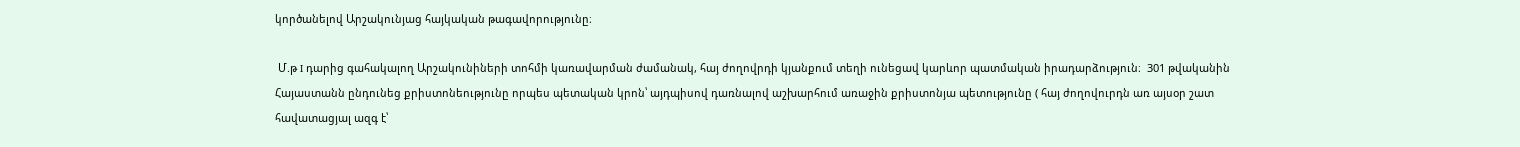կործանելով Արշակունյաց հայկական թագավորությունը։

 Մ.թ I դարից գահակալող Արշակունիների տոհմի կառավարման ժամանակ, հայ ժողովրդի կյանքում տեղի ունեցավ կարևոր պատմական իրադարձություն։  301 թվականին Հայաստանն ընդունեց քրիստոնեությունը որպես պետական կրոն՝ այդպիսով դառնալով աշխարհում առաջին քրիստոնյա պետությունը ( հայ ժողովուրդն առ այսօր շատ հավատացյալ ազգ է՝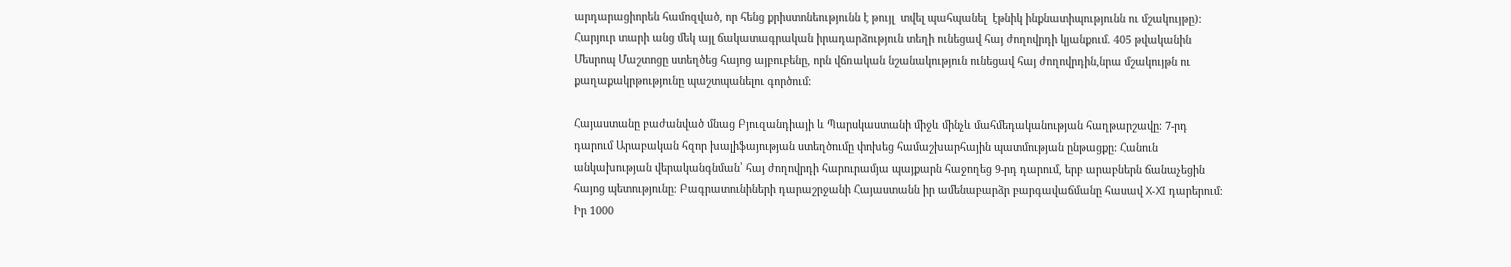արդարացիորեն համոզված, որ հենց քրիստոնեությունն է թույլ  տվել պահպանել  էթնիկ ինքնատիպությունն ու մշակույթը): Հարյուր տարի անց մեկ այլ ճակատագրական իրադարձություն տեղի ունեցավ հայ ժողովրդի կյանքում. 405 թվականին Մեսրոպ Մաշտոցը ստեղծեց հայոց այբուբենը, որն վճռական նշանակություն ունեցավ հայ ժողովրդին,նրա մշակույթն ու քաղաքակրթությունը պաշտպանելու գործում։

Հայաստանը բաժանված մնաց Բյուզանդիայի և Պարսկաստանի միջև մինչև մահմեդականության հաղթարշավը։ 7-րդ դարում Արաբական հզոր խալիֆայության ստեղծումը փոխեց համաշխարհային պատմության ընթացքը: Հանուն անկախության վերականգնման՝ հայ ժողովրդի հարուրամյա պայքարն հաջողեց 9-րդ դարում, երբ արաբներն ճանաչեցին հայոց պետությունը։ Բագրատունիների դարաշրջանի Հայաստանն իր ամենաբարձր բարգավաճմանը հասավ X-XI դարերում։ Իր 1000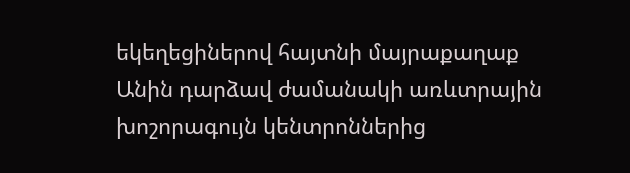եկեղեցիներով հայտնի մայրաքաղաք  Անին դարձավ ժամանակի առևտրային խոշորագույն կենտրոններից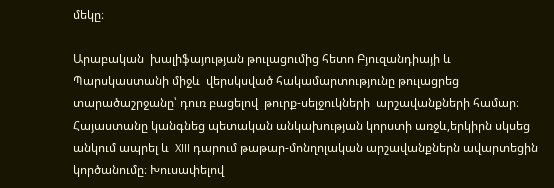մեկը։

Արաբական  խալիֆայության թուլացումից հետո Բյուզանդիայի և Պարսկաստանի միջև  վերսկսված հակամարտությունը թուլացրեց տարածաշրջանը՝ դուռ բացելով  թուրք-սելջուկների  արշավանքների համար։ Հայաստանը կանգնեց պետական անկախության կորստի առջև,երկիրն սկսեց անկում ապրել և  XIII դարում թաթար-մոնղոլական արշավանքներն ավարտեցին  կործանումը։ Խուսափելով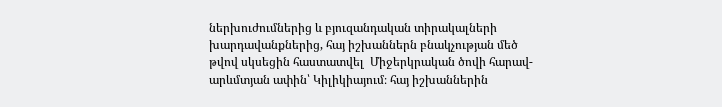ներխուժումներից և բյուզանդական տիրակալների խարդավանքներից, հայ իշխաններն բնակչության մեծ թվով սկսեցին հաստատվել  Միջերկրական ծովի հարավ-արևմտյան ափին՝ Կիլիկիայում։ հայ իշխաններին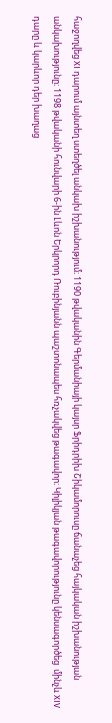հաջողվեց XI դարում այնտեղ ստեղծել անկախ իշխանությում։ 1190 թվականին Գերմանիայի կայսր Ֆրիդրիխ Շիկամորուսը ճանաչեց հայկական իշխանության անկախությունը։ 1198 թվականի հունվարի 6-ին Լևոն Երկրորդ Ռուբինյանն պաշտոնապես հռչակվեց թագավոր։ Կիլիկյան թագավորությունը կենսագործեց  մինչև XIV դարը և կարևոր դեր խաղաց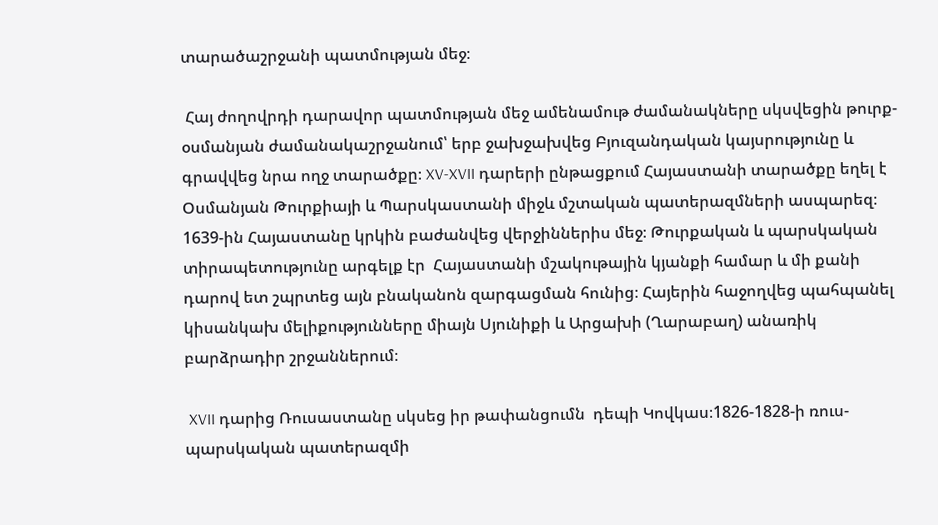տարածաշրջանի պատմության մեջ։

 Հայ ժողովրդի դարավոր պատմության մեջ ամենամութ ժամանակները սկսվեցին թուրք-օսմանյան ժամանակաշրջանում՝ երբ ջախջախվեց Բյուզանդական կայսրությունը և գրավվեց նրա ողջ տարածքը։ XV-XVII դարերի ընթացքում Հայաստանի տարածքը եղել է Օսմանյան Թուրքիայի և Պարսկաստանի միջև մշտական պատերազմների ասպարեզ։ 1639-ին Հայաստանը կրկին բաժանվեց վերջիններիս մեջ։ Թուրքական և պարսկական տիրապետությունը արգելք էր  Հայաստանի մշակութային կյանքի համար և մի քանի դարով ետ շպրտեց այն բնականոն զարգացման հունից։ Հայերին հաջողվեց պահպանել կիսանկախ մելիքությունները միայն Սյունիքի և Արցախի (Ղարաբաղ) անառիկ բարձրադիր շրջաններում։

 XVII դարից Ռուսաստանը սկսեց իր թափանցումն  դեպի Կովկաս։1826-1828-ի ռուս-պարսկական պատերազմի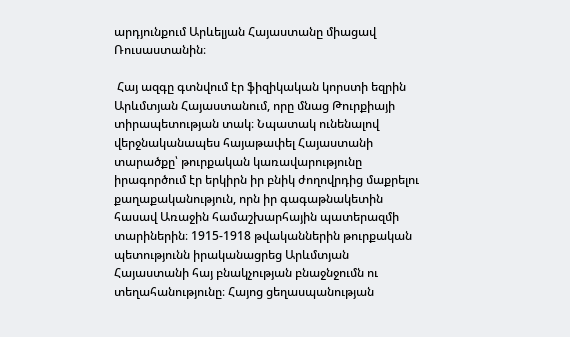արդյունքում Արևելյան Հայաստանը միացավ Ռուսաստանին։

 Հայ ազգը գտնվում էր ֆիզիկական կորստի եզրին Արևմտյան Հայաստանում, որը մնաց Թուրքիայի տիրապետության տակ։ Նպատակ ունենալով վերջնականապես հայաթափել Հայաստանի տարածքը՝ թուրքական կառավարությունը իրագործում էր երկիրն իր բնիկ ժողովրդից մաքրելու  քաղաքականություն, որն իր գագաթնակետին հասավ Առաջին համաշխարհային պատերազմի տարիներին։ 1915-1918 թվականներին թուրքական պետությունն իրականացրեց Արևմտյան Հայաստանի հայ բնակչության բնաջնջումն ու տեղահանությունը։ Հայոց ցեղասպանության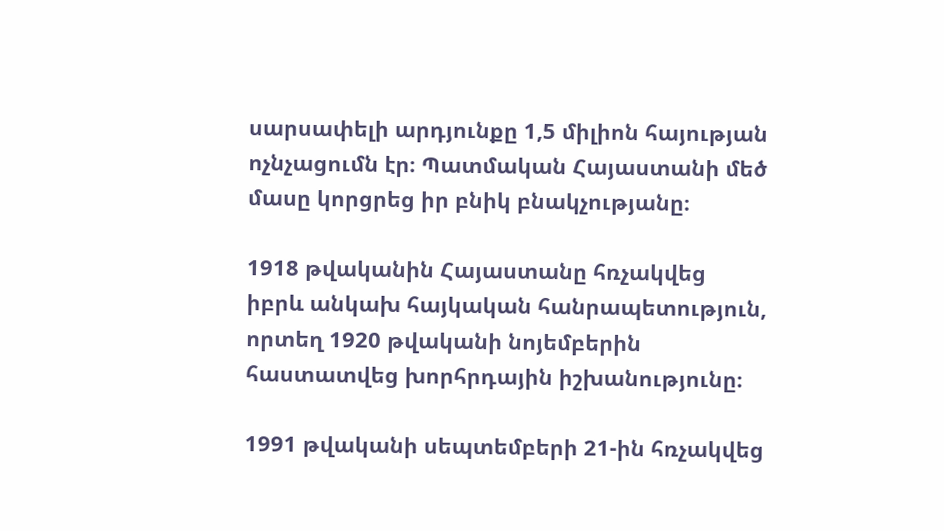սարսափելի արդյունքը 1,5 միլիոն հայության ոչնչացումն էր։ Պատմական Հայաստանի մեծ մասը կորցրեց իր բնիկ բնակչությանը։

1918 թվականին Հայաստանը հռչակվեց իբրև անկախ հայկական հանրապետություն, որտեղ 1920 թվականի նոյեմբերին հաստատվեց խորհրդային իշխանությունը։

1991 թվականի սեպտեմբերի 21-ին հռչակվեց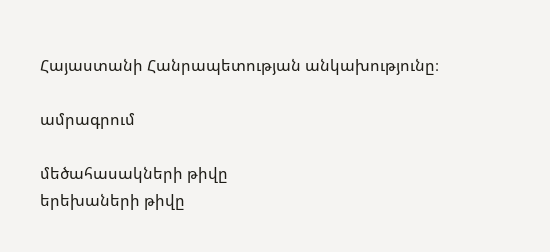Հայաստանի Հանրապետության անկախությունը։

ամրագրում

մեծահասակների թիվը
երեխաների թիվը